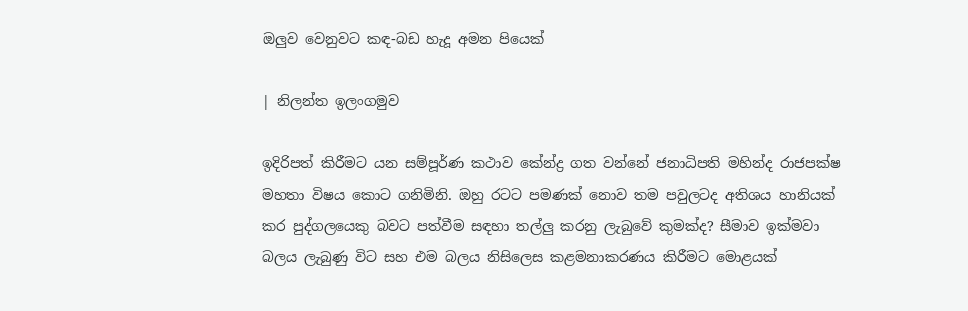ඔලුව වෙනුවට කඳ-බඩ හැදූ අමන පියෙක්

| නිලන්ත ඉලංගමුව

ඉදිරිපත් කිරීමට යන සම්පූර්ණ කථාව කේන්ද්‍ර ගත වන්නේ ජනාධිපති මහින්ද රාජපක්ෂ මහතා විෂය කොට ගනිමිනි. ඔහු රටට පමණක් නොව තම පවුලටද අතිශය හානියක් කර පුද්ගලයෙකු බවට පත්වීම සඳහා තල්ලු කරනු ලැබුවේ කුමක්ද? සීමාව ඉක්මවා බලය ලැබුණු විට සහ එම බලය නිසිලෙස කළමනාකරණය කිරීමට මොළයක්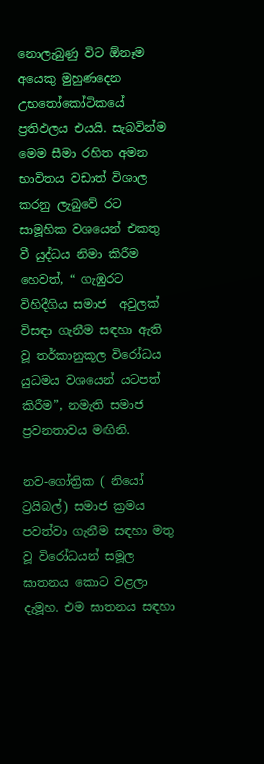නොලැබුණු විට ඕනෑම අයෙකු මුහුණදෙන උභතෝකෝටිකයේ ප්‍රතිඵලය එයයි. සැබවින්ම මෙම සීමා රහිත අමන භාවිතය වඩාත් විශාල කරනු ලැබුවේ රට සාමූහික වශයෙන් එකතු වී යුද්ධය නිමා කිරීම හෙවත්, “ ගැඹුරට විහිදීගිය සමාජ  අවුලක් විසඳා ගැනීම සඳහා ඇති වූ තර්කානුකූල විරෝධය යුධමය වශයෙන් යටපත් කිරීම”, නමැති සමාජ ප්‍රවනතාවය මඟිනි.

නව-ගෝත්‍රික ( නියෝ ට්‍රයිබල්) සමාජ ක්‍රමය පවත්වා ගැනීම සඳහා මතු වූ විරෝධයන් සමූල ඝාතනය කොට වළලා දැමූහ. එම ඝාතනය සඳහා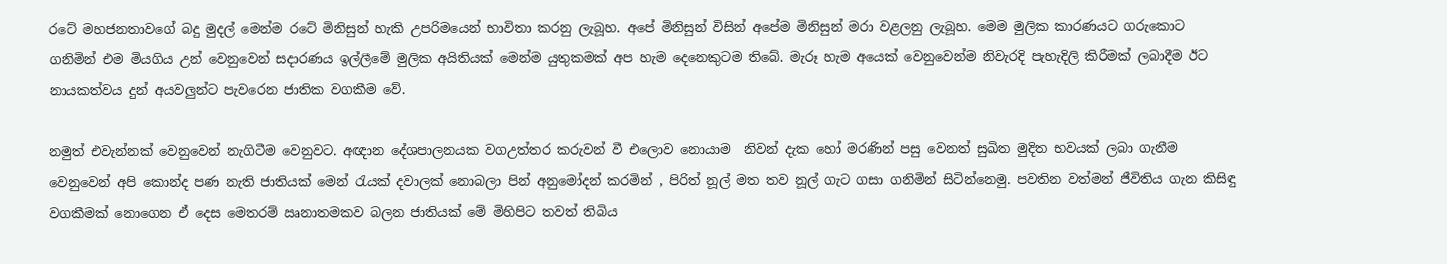රටේ මහජනතාවගේ බදු මුදල් මෙන්ම රටේ මිනිසුන් හැකි උපරිමයෙන් භාවිතා කරනු ලැබූහ. අපේ මිනිසුන් විසින් අපේම මිනිසුන් මරා වළලනු ලැබූහ. මෙම මුලික කාරණයට ගරුකොට ගනිමින් එම මියගිය උන් වෙනුවෙන් සදාරණය ඉල්ලීමේ මුලික අයිතියක් මෙන්ම යුතුකමක් අප හැම දෙනෙකුටම තිබේ. මැරූ හැම අයෙක් වෙනුවෙන්ම නිවැරදි පැහැදිලි කිරීමක් ලබාදීම ඊට නායකත්වය දුන් අයවලුන්ට පැවරෙන ජාතික වගකීම වේ.

නමුත් එවැන්නක් වෙනුවෙන් නැගිටීම වෙනුවට. අඥාන දේශපාලනයක වගඋත්තර කරුවන් වී එලොව නොයාම  නිවන් දැක හෝ මරණින් පසු වෙනත් සුඛිත මුදිත භවයක් ලබා ගැනීම වෙනුවෙන් අපි කොන්ද පණ නැති ජාතියක් මෙන් රැයක් දවාලක් නොබලා පින් අනුමෝදන් කරමින් , පිරිත් නූල් මත තව නූල් ගැට ගසා ගනිමින් සිටින්නෙමු. පවතින වත්මන් ජීවිතිය ගැන කිසිඳු වගකීමක් නොගෙන ඒ දෙස මෙතරම් ඍනාතමකව බලන ජාතියක් මේ මිහිපිට තවත් තිබිය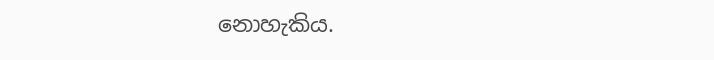නොහැකිය.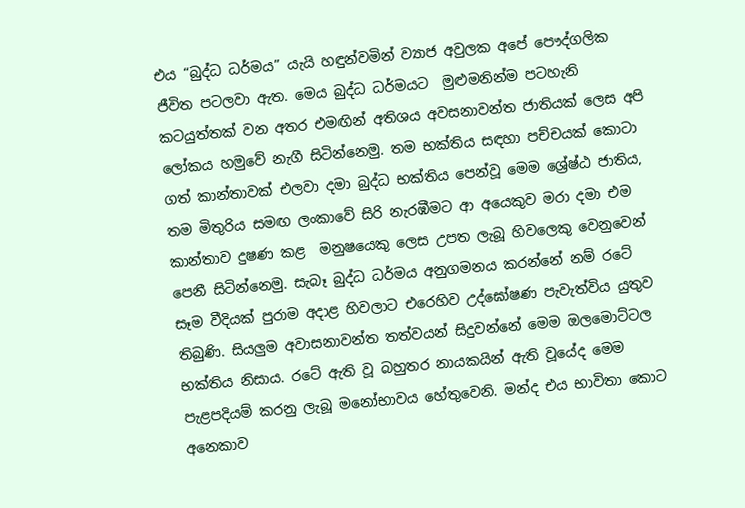එය “බුද්ධ ධර්මය” යැයි හඳුන්වමින් ව්‍යාජ අවුලක අපේ පෞද්ගලික ජීවිත පටලවා ඇත. මෙය බුද්ධ ධර්මයට  මුළුමනින්ම පටහැනි කටයුත්තක් වන අතර එමඟින් අතිශය අවසනාවන්ත ජාතියක් ලෙස අපි ලෝකය හමුවේ නැගී සිටින්නෙමු. තම භක්තිය සඳහා පච්චයක් කොටා ගත් කාන්තාවක් එලවා දමා බුද්ධ භක්තිය පෙන්වූ මෙම ශ්‍රේෂ්ඨ ජාතිය, තම මිතුරිය සමඟ ලංකාවේ සිරි නැරඹීමට ආ අයෙකුව මරා දමා එම කාන්තාව දුෂණ කළ  මනුෂයෙකු ලෙස උපත ලැබූ හිවලෙකු වෙනුවෙන් පෙනී සිටින්නෙමු. සැබෑ බුද්ධ ධර්මය අනුගමනය කරන්නේ නම් රටේ සෑම වීදියක් පුරාම අදාළ හිවලාට එරෙහිව උද්ඝෝෂණ පැවැත්විය යුතුව තිබුණි. සියලුම අවාසනාවන්ත තත්වයන් සිදුවන්නේ මෙම ඔලමොට්ටල භක්තිය නිසාය. රටේ ඇති වූ බහුතර නායකයින් ඇති වූයේද මෙම පැළපදියම් කරනු ලැබූ මනෝභාවය හේතුවෙනි. මන්ද එය භාවිතා කොට අනෙකාව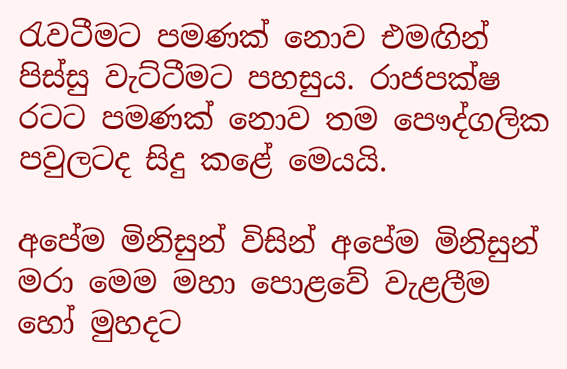රැවටීමට පමණක් නොව එමඟින් පිස්සු වැට්ටීමට පහසුය. රාජපක්ෂ රටට පමණක් නොව තම පෞද්ගලික  පවුලටද සිදු කළේ මෙයයි.

අපේම මිනිසුන් විසින් අපේම මිනිසුන් මරා මෙම මහා පොළවේ වැළලීම හෝ මුහදට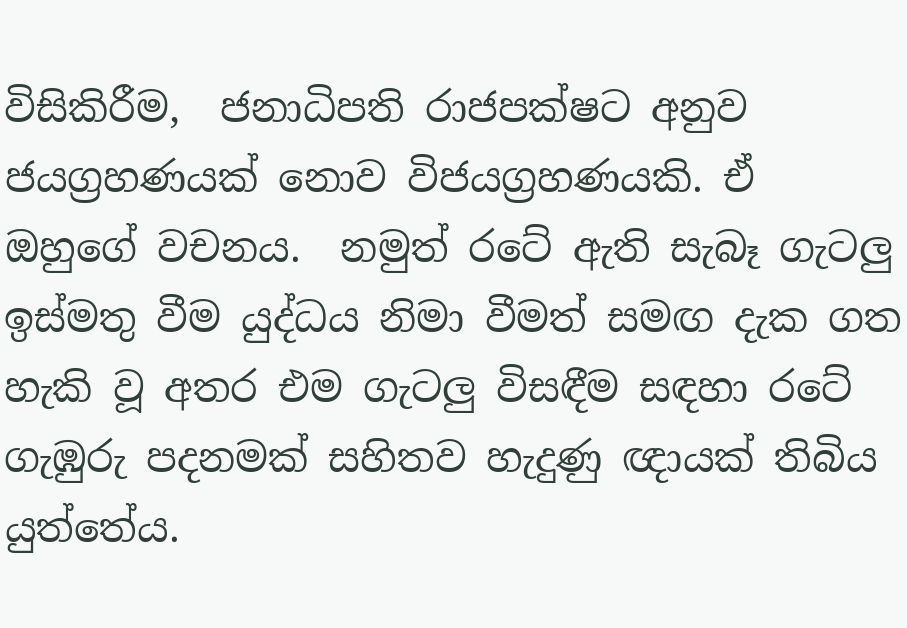විසිකිරීම,  ජනාධිපති රාජපක්ෂට අනුව ජයග්‍රහණයක් නොව විජයග්‍රහණයකි. ඒ ඔහුගේ වචනය.  නමුත් රටේ ඇති සැබෑ ගැටලු ඉස්මතු වීම යුද්ධය නිමා වීමත් සමඟ දැක ගත හැකි වූ අතර එම ගැටලු විසඳීම සඳහා රටේ ගැඹුරු පදනමක් සහිතව හැදුණු ඥායක් තිබිය යුත්තේය.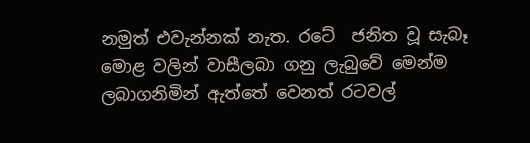නමුත් එවැන්නක් නැත. රටේ  ජනිත වූ සැබෑ මොළ වලින් වාසීලබා ගනු ලැබුවේ මෙන්ම ලබාගනිමින් ඇත්තේ වෙනත් රටවල්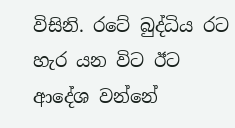විසිනි. රටේ බුද්ධිය රට හැර යන විට ඊට ආදේශ වන්නේ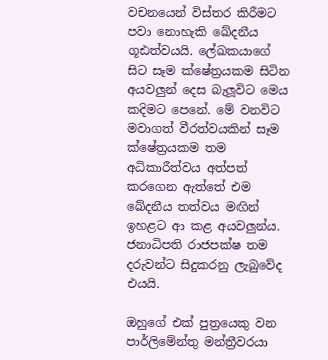වචනයෙන් විස්තර කිරීමට පවා නොහැකි ඛේදනීය ගූඪත්වයයි. ලේඛකයාගේ සිට සෑම ක්ෂේත්‍රයකම සිටින අයවලුන් දෙස බැලූවිට මෙය කදිමට පෙනේ. මේ වනවිට මවාගත් වීරත්වයකින් සෑම ක්ෂේත්‍රයකම තම අධිකාරීත්වය අත්පත් කරගෙන ඇත්තේ එම ඛේදනීය තත්වය මඟින් ඉහළට ආ කළ අයවලුන්ය. ජනාධිපති රාජපක්ෂ තම දරුවන්ට සිදුකරනු ලැබුවේද එයයි.

ඔහුගේ එක් පුත්‍රයෙකු වන පාර්ලිමේන්තු මන්ත්‍රීවරයා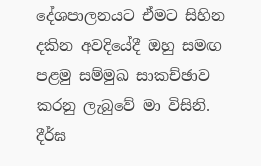දේශපාලනයට ඒමට සිහින දකින අවදියේදී ඔහු සමඟ පළමු සම්මුඛ සාකච්ඡාව කරනු ලැබුවේ මා විසිනි. දීර්ඝ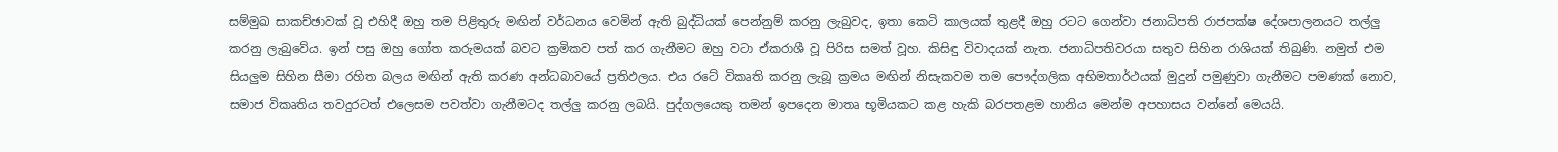සම්මුඛ සාකච්ඡාවක් වූ එහිදී ඔහු තම පිළිතුරු මඟින් වර්ධනය වෙමින් ඇති බුද්ධියක් පෙන්නුම් කරනු ලැබුවද, ඉතා කෙටි කාලයක් තුළදී ඔහු රටට ගෙන්වා ජනාධිපති රාජපක්ෂ දේශපාලනයට තල්ලු කරනු ලැබුවේය. ඉන් පසු ඔහු ගෝත කරුමයක් බවට ක්‍රමිකව පත් කර ගැනීමට ඔහු වටා ඒකරාශී වූ පිරිස සමත් වූහ. කිසිඳු විවාදයක් නැත. ජනාධිපතිවරයා සතුව සිහින රාශියක් තිබුණි. නමුත් එම සියලුම සිහින සීමා රහිත බලය මඟින් ඇති කරණ අන්ධබාවයේ ප්‍රතිඵලය. එය රටේ විකෘති කරනු ලැබූ ක්‍රමය මඟින් නිසැකවම තම පෞද්ගලික අභිමතාර්ථයක් මුදුන් පමුණුවා ගැනීමට පමණක් නොව, සමාජ විකෘතිය තවදුරටත් එලෙසම පවත්වා ගැනීමටද තල්ලු කරනු ලබයි. පුද්ගලයෙකු තමන් ඉපදෙන මාතෘ භූමියකට කළ හැකි බරපතළම හානිය මෙන්ම අපහාසය වන්නේ මෙයයි.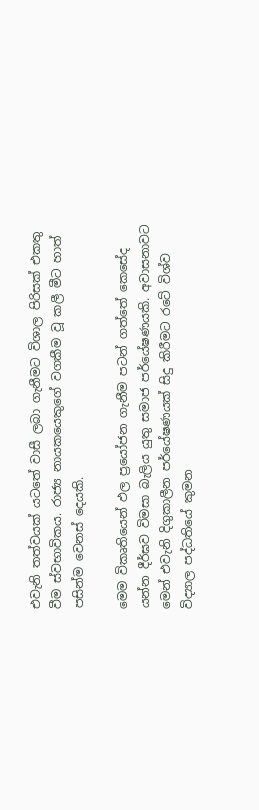එවැනි තත්වයක් යටතේ වාසී ලබා ගැනීමට විශාල පිරිසක් එකතු වීම ස්වභාවිකය. රාජ්‍ය නායකයෙකුගේ වගකීම වූ කලී මීට හාත් පසින්ම වෙනස් දෙයකි.

මෙම විකෘතියෙන් ඵල ප්‍රයෝජන ගැනීම පටන් ගත්තේ කෙසේද යන්න දීර්ඝව විමසා බැලිය යුතු සමාජ පර්යේෂණයකි. අවාසනාවට මෙන් එවැනි දිගුකාලීන පර්යේෂණයක් සිදු කිරීමට රටේ විශ්ව විද්‍යාල පද්ධතියේ කුමන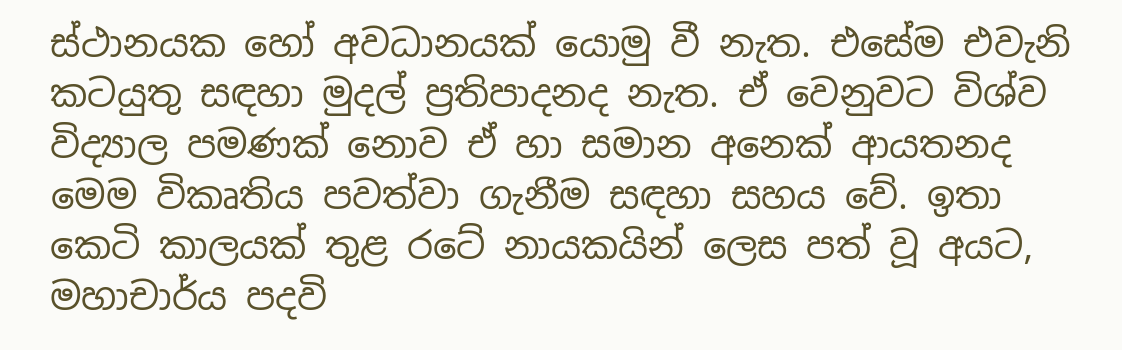ස්ථානයක හෝ අවධානයක් යොමු වී නැත. එසේම එවැනි කටයුතු සඳහා මුදල් ප්‍රතිපාදනද නැත. ඒ වෙනුවට විශ්ව විද්‍යාල පමණක් නොව ඒ හා සමාන අනෙක් ආයතනද මෙම විකෘතිය පවත්වා ගැනීම සඳහා සහය වේ. ඉතා කෙටි කාලයක් තුළ රටේ නායකයින් ලෙස පත් වූ අයට, මහාචාර්ය පදවි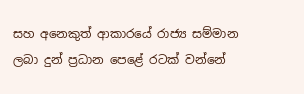සහ අනෙකුත් ආකාරයේ රාජ්‍ය සම්මාන ලබා දුන් ප්‍රධාන පෙළේ රටක් වන්නේ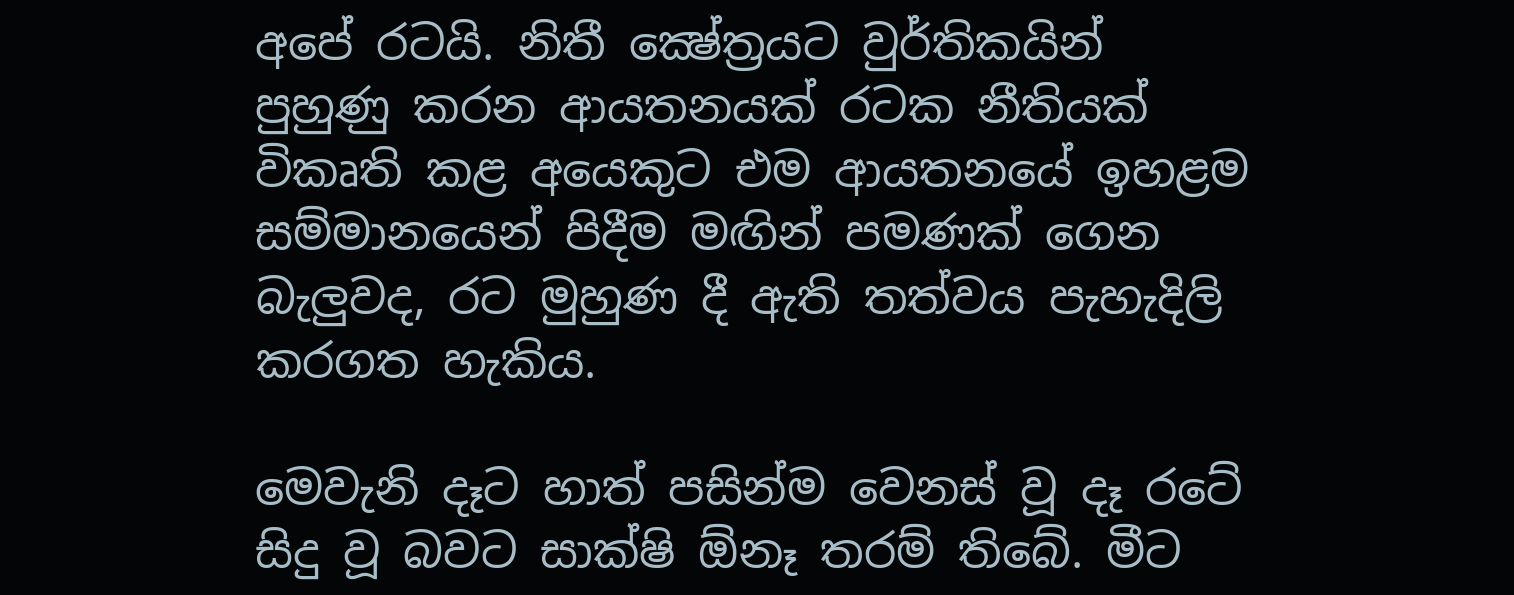අපේ රටයි. නිතී ක්‍ෂේත්‍රයට වුර්තිකයින්  පුහුණු කරන ආයතනයක් රටක නීතියක් විකෘති කළ අයෙකුට එම ආයතනයේ ඉහළම සම්මානයෙන් පිදීම මඟින් පමණක් ගෙන බැලුවද, රට මුහුණ දී ඇති තත්වය පැහැදිලි කරගත හැකිය.

මෙවැනි දෑට හාත් පසින්ම වෙනස් වූ දෑ රටේ සිදු වූ බවට සාක්ෂි ඕනෑ තරම් තිබේ. මීට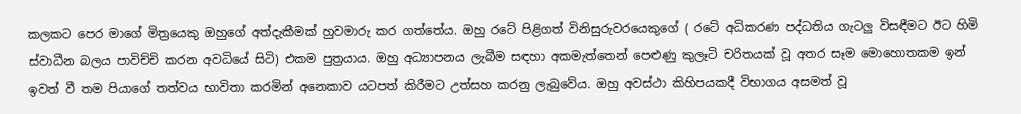කලකට පෙර මාගේ මිත්‍රයෙකු ඔහුගේ අත්දැකීමක් හුවමාරු කර ගත්තේය. ඔහු රටේ පිළිගත් විනිසුරුවරයෙකුගේ ( රටේ අධිකරණ පද්ධතිය ගැටලු විසඳීමට ඊට හිමි ස්වාධීන බලය පාවිච්චි කරන අවධියේ සිටි) එකම පුත්‍රයාය. ඔහු අධ්‍යාපනය ලැබීම සඳහා අකමැත්තෙන් පෙළුණු කුලෑටි චරිතයක් වූ අතර සෑම මොහොතකම ඉන් ඉවත් වී තම පියාගේ තත්වය භාවිතා කරමින් අනෙකාව යටපත් කිරීමට උත්සහ කරනු ලැබුවේය. ඔහු අවස්ථා කිහිපයකදී විභාගය අසමත් වූ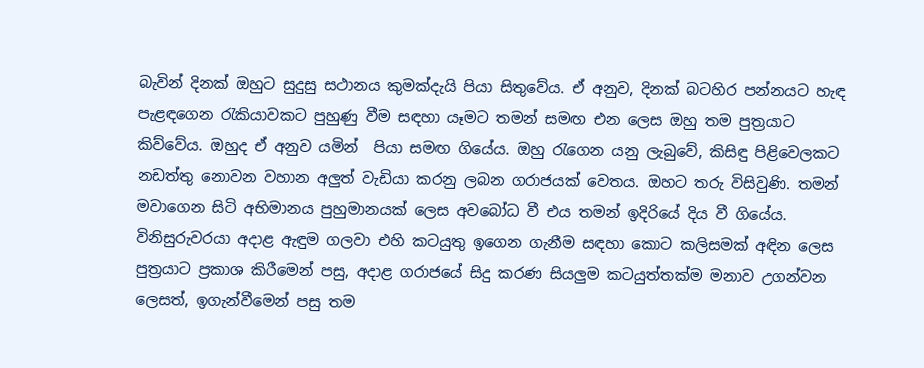බැවින් දිනක් ඔහුට සුදුසු සථානය කුමක්දැයි පියා සිතුවේය. ඒ අනුව, දිනක් බටහිර පන්නයට හැඳ පැළඳගෙන රැකියාවකට පුහුණු වීම සඳහා යෑමට තමන් සමඟ එන ලෙස ඔහු තම පුත්‍රයාට කිව්වේය. ඔහුද ඒ අනුව යමින්  පියා සමඟ ගියේය. ඔහු රැගෙන යනු ලැබුවේ, කිසිඳු පිළිවෙලකට නඩත්තු නොවන වහාන අලුත් වැඩියා කරනු ලබන ගරාජයක් වෙතය. ඔහට තරු විසිවුණි. තමන් මවාගෙන සිටි අභිමානය පුහුමානයක් ලෙස අවබෝධ වී එය තමන් ඉදිරියේ දිය වී ගියේය. විනිසුරුවරයා අදාළ ඇඳුම ගලවා එහි කටයුතු ඉගෙන ගැනීම සඳහා කොට කලිසමක් අඳින ලෙස පුත්‍රයාට ප්‍රකාශ කිරීමෙන් පසු, අදාළ ගරාජයේ සිදු කරණ සියලුම කටයුත්තක්ම මනාව උගන්වන ලෙසත්, ඉගැන්වීමෙන් පසු තම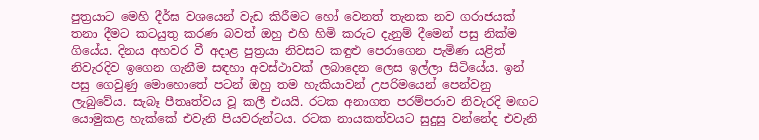පුත්‍රයාට මෙහි දීර්ඝ වශයෙන් වැඩ කිරීමට හෝ වෙනත් තැනක නව ගරාජයක් තනා දීමට කටයුතු කරණ බවත් ඔහු එහි හිමි කරුට දැනුම් දීමෙන් පසු නික්ම ගියේය. දිනය අහවර වී අදාළ පුත්‍රයා නිවසට කඳුළු පෙරාගෙන පැමිණ යළිත් නිවැරදිව ඉගෙන ගැනීම සඳහා අවස්ථාවක් ලබාදෙන ලෙස ඉල්ලා සිටියේය. ඉන් පසු ගෙවුණු මොහොතේ පටන් ඔහු තම හැකියාවන් උපරිමයෙන් පෙන්වනු ලැබුවේය. සැබෑ පීතෘත්වය වූ කලී එයයි. රටක අනාගත පරම්පරාව නිවැරදි මඟට යොමුකළ හැක්කේ එවැනි පියවරුන්ටය. රටක නායකත්වයට සුදුසු වන්නේද එවැනි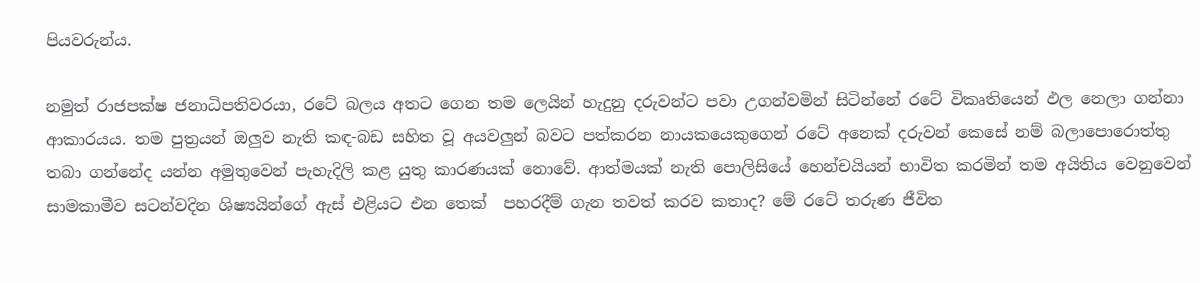පියවරුන්ය.

නමුත් රාජපක්ෂ ජනාධිපතිවරයා, රටේ බලය අතට ගෙන තම ලෙයින් හැදුනු දරුවන්ට පවා උගන්වමින් සිටින්නේ රටේ විකෘතියෙන් ඵල නෙලා ගන්නා ආකාරයය. තම පුත්‍රයන් ඔලුව නැති කඳ-බඩ සහිත වූ අයවලුන් බවට පත්කරන නායකයෙකුගෙන් රටේ අනෙක් දරුවන් කෙසේ නම් බලාපොරොත්තු තබා ගන්නේද යන්න අමුතුවෙන් පැහැදිලි කළ යුතු කාරණයක් නොවේ. ආත්මයක් නැති පොලිසියේ හෙන්චයියන් භාවිත කරමින් තම අයිතිය වෙනුවෙන් සාමකාමීව සටන්වදින ශිෂ්‍යයින්ගේ ඇස් එළියට එන තෙක්  පහරදීම් ගැන තවත් කරව කතාද? මේ රටේ තරුණ ජීවිත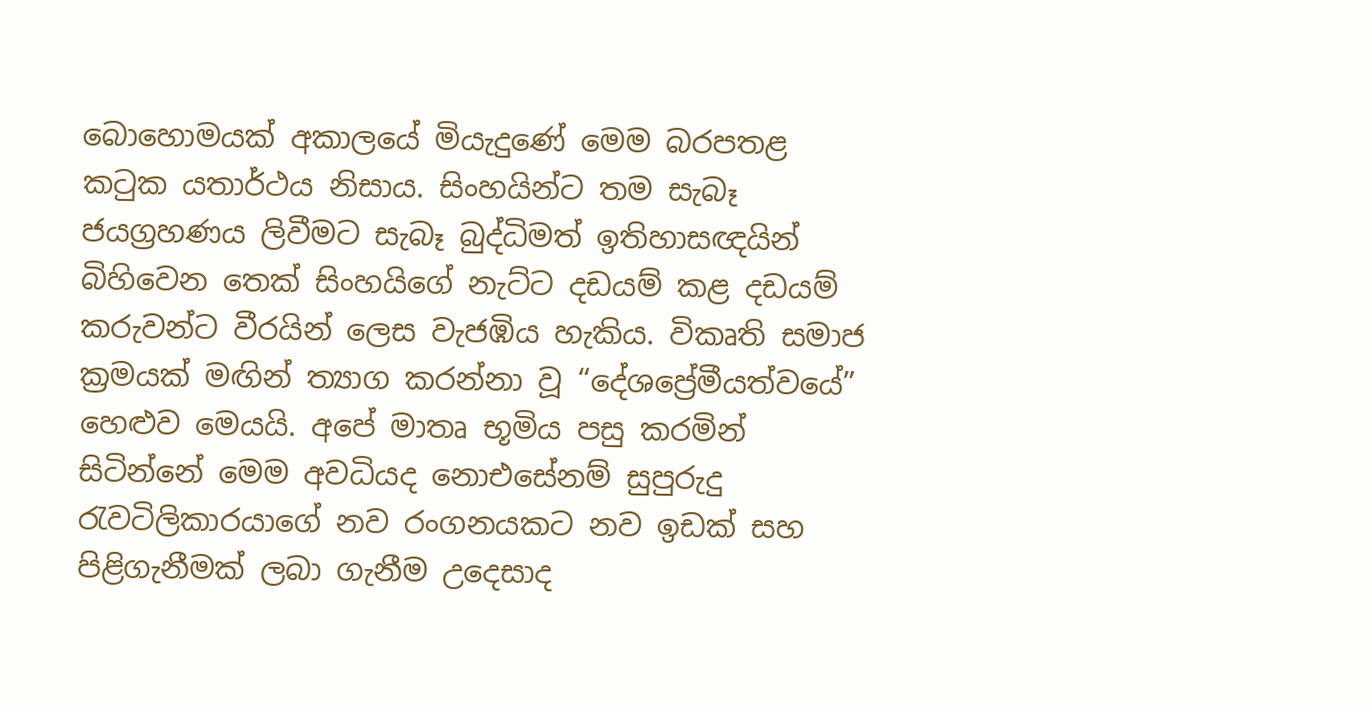බොහොමයක් අකාලයේ මියැදුණේ මෙම බරපතළ කටුක යතාර්ථය නිසාය. සිංහයින්ට තම සැබෑ ජයග්‍රහණය ලිවීමට සැබෑ බුද්ධිමත් ඉතිහාසඥයින් බිහිවෙන තෙක් සිංහයිගේ නැට්ට දඩයම් කළ දඩයම් කරුවන්ට වීරයින් ලෙස වැජඹිය හැකිය. විකෘති සමාජ ක්‍රමයක් මඟින් ත්‍යාග කරන්නා වූ “දේශප්‍රේමීයත්වයේ” හෙළුව මෙයයි. අපේ මාතෘ භූමිය පසු කරමින් සිටින්නේ මෙම අවධියද නොඑසේනම් සුපුරුදු රැවටිලිකාරයාගේ නව රංගනයකට නව ඉඩක් සහ පිළිගැනීමක් ලබා ගැනීම උදෙසාද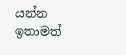යන්න ඉතාමත්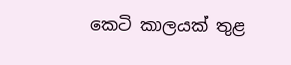කෙටි කාලයක් තුළ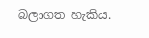බලාගත හැකිය.